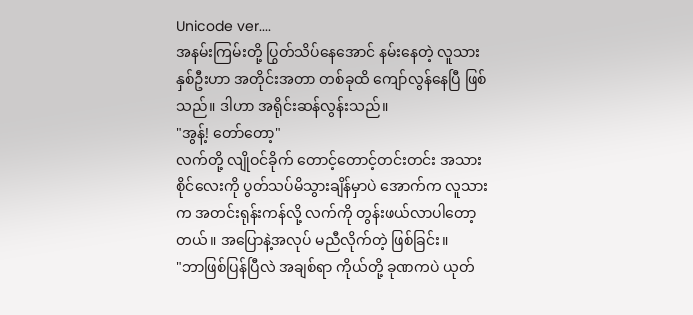Unicode ver....
အနမ်းကြမ်းတို့ ပြွတ်သိပ်နေအောင် နမ်းနေတဲ့ လူသားနှစ်ဦးဟာ အတိုင်းအတာ တစ်ခုထိ ကျော်လွန်နေပြီ ဖြစ်သည်။ ဒါဟာ အရိုင်းဆန်လွန်းသည်။
"အွန့်! တော်တော့"
လက်တို့ လျိုဝင်ခိုက် တောင့်တောင့်တင်းတင်း အသားစိုင်လေးကို ပွတ်သပ်မိသွားချိန်မှာပဲ အောက်က လူသားက အတင်းရုန်းကန်လို့ လက်ကို တွန်းဖယ်လာပါတော့တယ်။ အပြောနဲ့အလုပ် မညီလိုက်တဲ့ ဖြစ်ခြင်း။
"ဘာဖြစ်ပြန်ပြီလဲ အချစ်ရာ ကိုယ်တို့ ခုဏကပဲ ယုတ်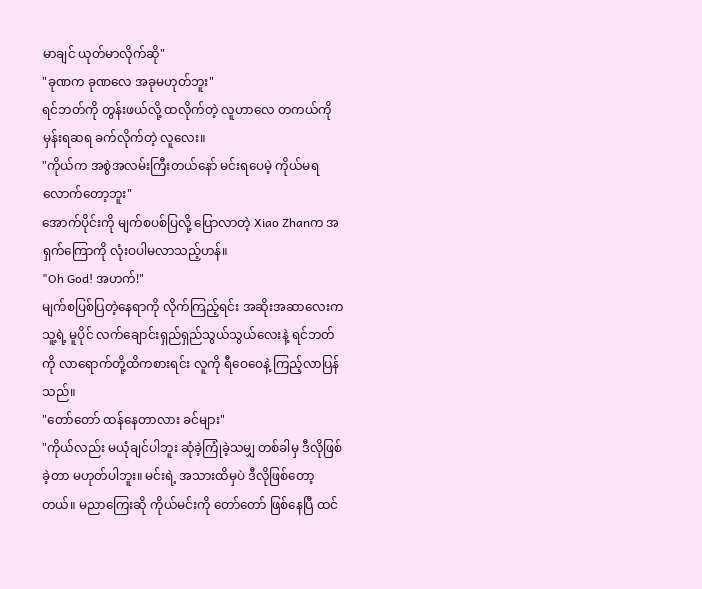မာချင် ယုတ်မာလိုက်ဆို"
"ခုဏက ခုဏလေ အခုမဟုတ်ဘူး"
ရင်ဘတ်ကို တွန်းဖယ်လို့ ထလိုက်တဲ့ လူဟာလေ တကယ်ကို မှန်းရဆရ ခက်လိုက်တဲ့ လူလေး။
"ကိုယ်က အစွဲအလမ်းကြီးတယ်နော် မင်းရပေမဲ့ ကိုယ်မရလောက်တော့ဘူး"
အောက်ပိုင်းကို မျက်စပစ်ပြလို့ ပြောလာတဲ့ Xiao Zhanက အရှက်ကြောကို လုံးဝပါမလာသည့်ဟန်။
"Oh God! အဟက်!"
မျက်စပြစ်ပြတဲ့နေရာကို လိုက်ကြည့်ရင်း အဆိုးအဆာလေးက သူ့ရဲ့ မူပိုင် လက်ချောင်းရှည်ရှည်သွယ်သွယ်လေးနဲ့ ရင်ဘတ်ကို လာရောက်တို့ထိကစားရင်း လူကို ရီဝေဝေနဲ့ ကြည့်လာပြန်သည်။
"တော်တော် ထန်နေတာလား ခင်များ"
"ကိုယ်လည်း မယုံချင်ပါဘူး ဆုံခဲ့ကြုံခဲ့သမျှ တစ်ခါမှ ဒီလိုဖြစ်ခဲ့တာ မဟုတ်ပါဘူး။ မင်းရဲ့ အသားထိမှပဲ ဒီလိုဖြစ်တော့တယ်။ မညာကြေးဆို ကိုယ်မင်းကို တော်တော် ဖြစ်နေပြီ ထင်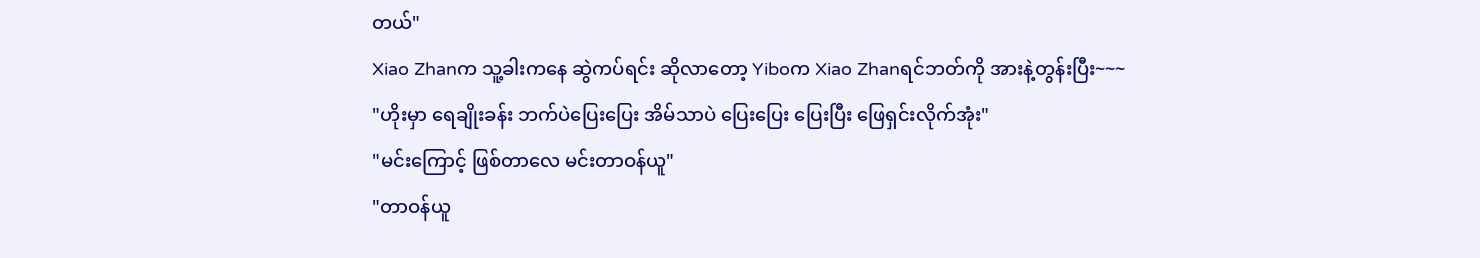တယ်"
Xiao Zhanက သူ့ခါးကနေ ဆွဲကပ်ရင်း ဆိုလာတော့ Yiboက Xiao Zhanရင်ဘတ်ကို အားနဲ့တွန်းပြီး~~~
"ဟိုးမှာ ရေချိုးခန်း ဘက်ပဲပြေးပြေး အိမ်သာပဲ ပြေးပြေး ပြေးပြီး ဖြေရှင်းလိုက်အုံး"
"မင်းကြောင့် ဖြစ်တာလေ မင်းတာဝန်ယူ"
"တာဝန်ယူ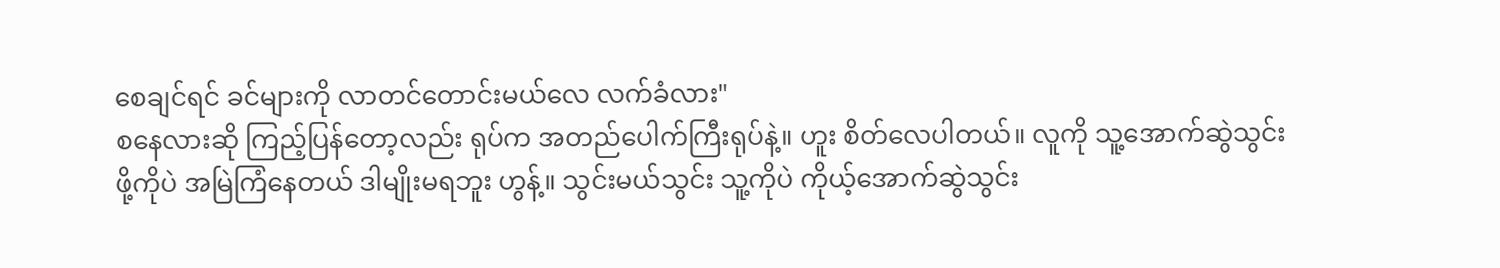စေချင်ရင် ခင်များကို လာတင်တောင်းမယ်လေ လက်ခံလား"
စနေလားဆို ကြည့်ပြန်တော့လည်း ရုပ်က အတည်ပေါက်ကြီးရုပ်နဲ့။ ဟူး စိတ်လေပါတယ်။ လူကို သူ့အောက်ဆွဲသွင်းဖို့ကိုပဲ အမြဲကြံနေတယ် ဒါမျိုးမရဘူး ဟွန့်။ သွင်းမယ်သွင်း သူ့ကိုပဲ ကိုယ့်အောက်ဆွဲသွင်း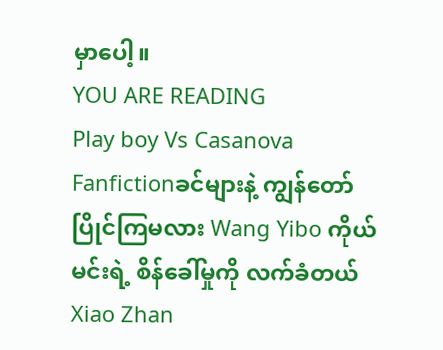မှာပေါ့။
YOU ARE READING
Play boy Vs Casanova
Fanfictionခင်များနဲ့ ကျွန်တော် ပြိုင်ကြမလား Wang Yibo ကိုယ်မင်းရဲ့ စိန်ခေါ်မှုကို လက်ခံတယ် Xiao Zhan